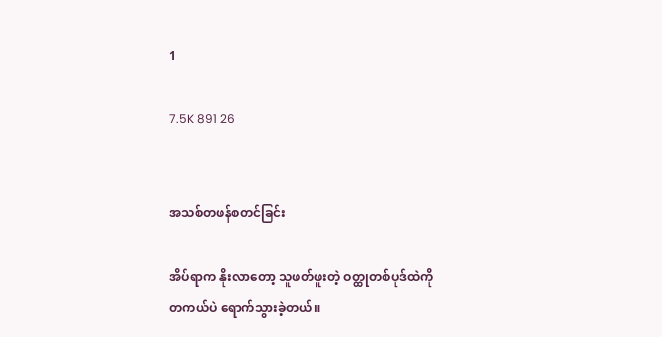1

7.5K 891 26


အသစ်တဖန်စတင်ခြင်း

အိပ်ရာက နိုးလာတော့ သူဖတ်ဖူးတဲ့ ဝတ္ထုတစ်ပုဒ်ထဲကို တကယ်ပဲ ရောက်သွားခဲ့တယ်။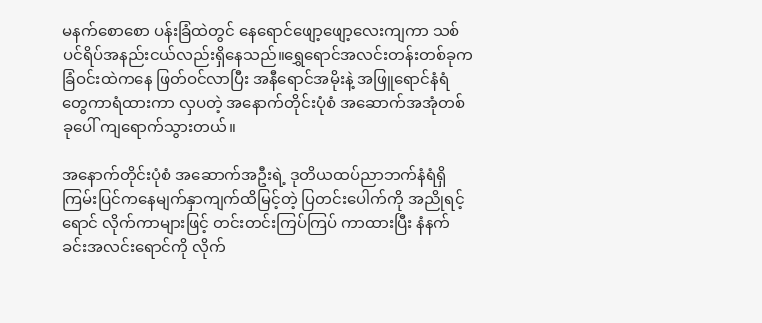မနက်စောစော ပန်းခြံထဲတွင် နေရောင်‌ဖျော့ဖျော့လေးကျကာ သစ်ပင်ရိပ်အနည်းငယ်လည်းရှိနေသည်။ရွှေရောင်အလင်းတန်းတစ်ခုက ခြံဝင်းထဲကနေ ဖြတ်ဝင်လာပြီး အနီရောင်အမိုးနဲ့ အဖြူရောင်နံရံတွေကာရံထားကာ လှပတဲ့ အနောက်တိုင်းပုံစံ အဆောက်အအုံတစ်ခုပေါ် ကျရောက်သွားတယ်။

အနောက်တိုင်းပုံစံ အဆောက်အဦးရဲ့ ဒုတိယထပ်ညာဘက်နံရံရှိ ကြမ်းပြင်ကနေမျက်နှာကျက်ထိမြင့်တဲ့ ပြတင်းပေါက်ကို အညိုရင့်ရောင် လိုက်ကာများဖြင့် တင်းတင်းကြပ်ကြပ် ကာထားပြီး နံနက်ခင်းအလင်းရောင်ကို လိုက်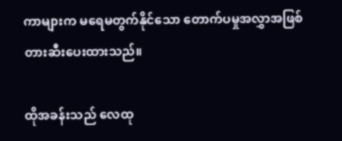ကာများက မရေမတွက်နိုင်သော တောက်ပမှုအလွှာအဖြစ် တားဆီးပေးထားသည်။

ထိုအခန်းသည် လေထု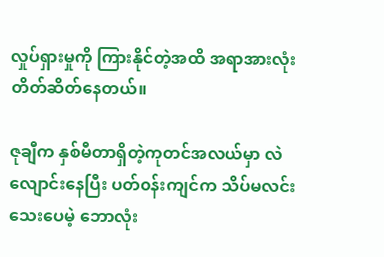လှုပ်ရှားမှုကို ကြားနိုင်တဲ့အထိ အရာအားလုံး တိတ်ဆိတ်နေတယ်။

ဇုချီက နှစ်မီတာရှိတဲ့ကုတင်အလယ်မှာ လဲလျောင်းနေပြီး ပတ်၀န်းကျင်က သိပ်မလင်းသေးပေမဲ့ ဘောလုံး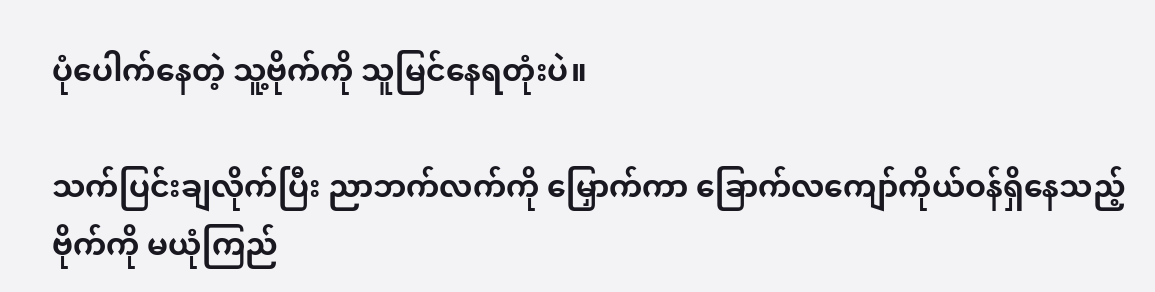ပုံပေါက်နေတဲ့ သူ့ဗိုက်ကို သူမြင်နေရတုံးပဲ။

သက်ပြင်းချလိုက်ပြီး ညာဘက်လက်ကို မြှောက်ကာ ခြောက်လကျော်ကိုယ်ဝန်ရှိနေသည့်ဗိုက်ကို မယုံကြည်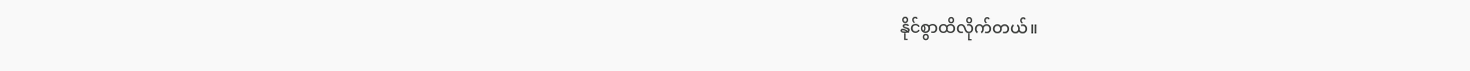နိုင်စွာထိလိုက်တယ်။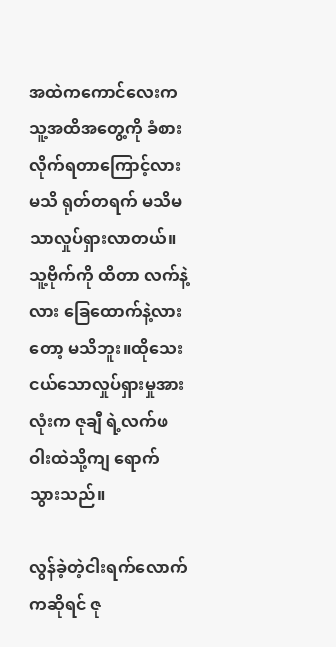အထဲကကောင်လေးက သူ့အထိအတွေ့ကို ခံစားလိုက်ရတာကြောင့်လားမသိ ရုတ်တရက်‌ မသိမသာလှုပ်ရှားလာတယ်။သူ့ဗိုက်ကို ထိတာ လက်နဲ့လား ခြေထောက်နဲ့လားတော့ မသိဘူး။ထိုသေးငယ်သောလှုပ်ရှားမှုအားလုံးက ဇုချီ ရဲ့လက်ဖဝါးထဲသို့ကျ ရောက်သွားသည်။

လွန်ခဲ့တဲ့ငါးရက်လောက်ကဆိုရင် ဇု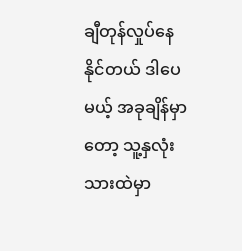ချီတုန်လှုပ်‌နေနိုင်တယ် ဒါပေမယ့် အခုချိန်မှာတော့ သူ့နှလုံးသားထဲမှာ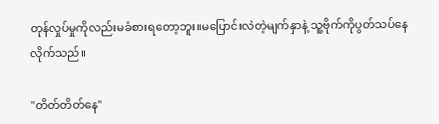တုန်လှုပ်မှုကိုလည်းမခံစားရတော့ဘူး။မပြောင်းလဲတဲ့မျက်နှာနဲ့ သူ့ဗိုက်ကိုပွတ်သပ်နေလိုက်သည်။

"တိတ်တိတ်နေ"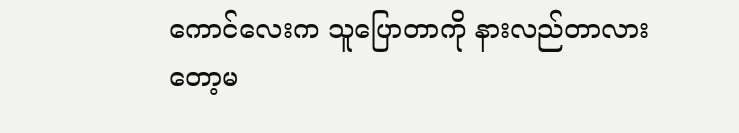ကောင်လေးက သူပြောတာကို နားလည်တာလားတော့မ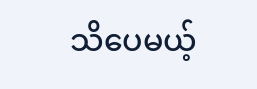သိပေမယ့်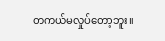တကယ်မလှုပ်တော့ဘူး။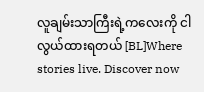လူချမ်းသာကြီးရဲ့ကလေးကို ငါလွယ်ထားရတယ် [BL]Where stories live. Discover now